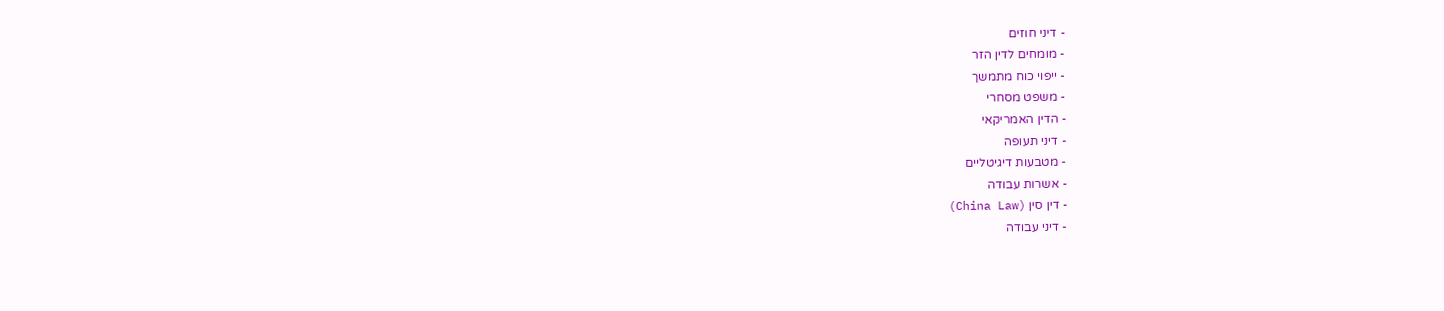- דיני חוזים
- מומחים לדין הזר
- ייפוי כוח מתמשך
- משפט מסחרי
- הדין האמריקאי
- דיני תעופה
- מטבעות דיגיטליים
- אשרות עבודה
- דין סין (China Law)
- דיני עבודה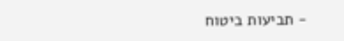- תביעות ביטוח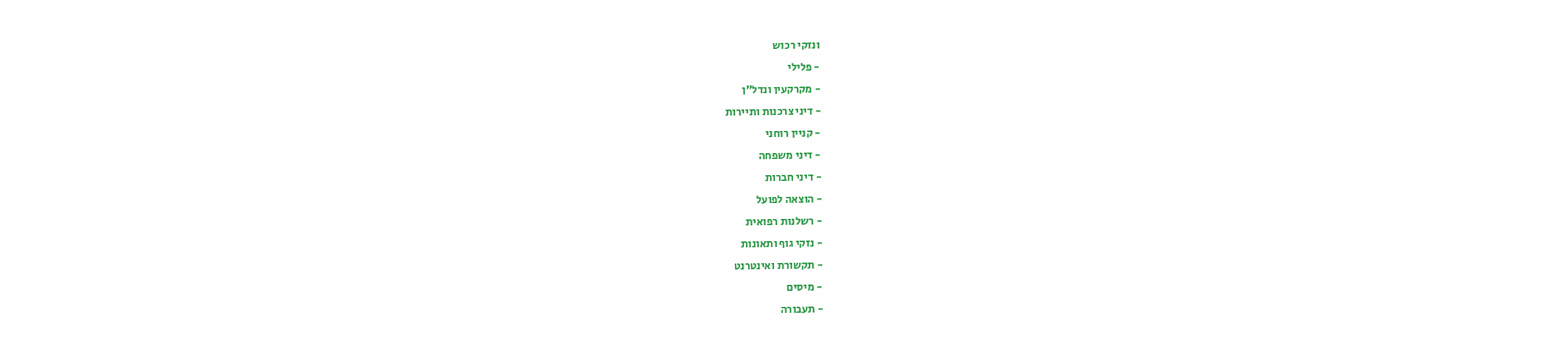ונזקי רכוש
- פלילי
- מקרקעין ונדל"ן
- דיני צרכנות ותיירות
- קניין רוחני
- דיני משפחה
- דיני חברות
- הוצאה לפועל
- רשלנות רפואית
- נזקי גוף ותאונות
- תקשורת ואינטרנט
- מיסים
- תעבורה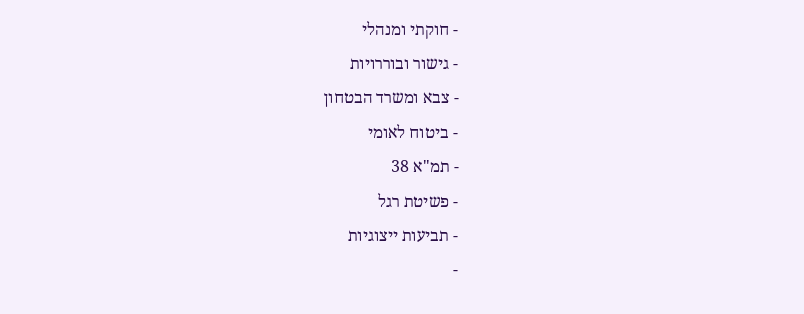- חוקתי ומנהלי
- גישור ובוררויות
- צבא ומשרד הבטחון
- ביטוח לאומי
- תמ"א 38
- פשיטת רגל
- תביעות ייצוגיות
-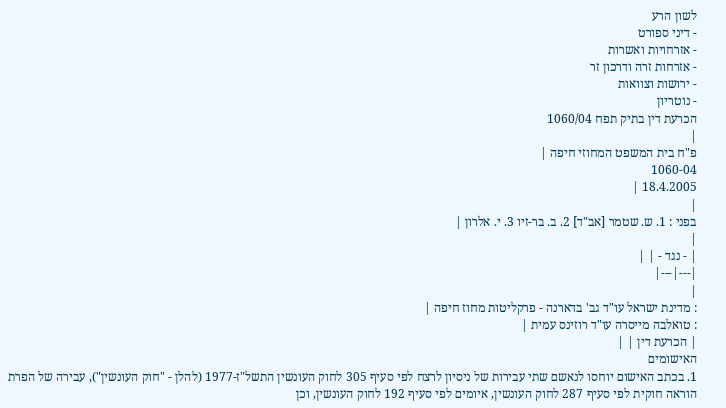לשון הרע
- דיני ספורט
- אזרחויות ואשרות
- אזרחות זרה ודרכון זר
- ירושות וצוואות
- נוטריון
הכרעת דין בתיק תפח 1060/04
|
פ"ח בית המשפט המחוזי חיפה |
1060-04
18.4.2005 |
|
בפני : 1. ש. שטמר [אב"ד] 2. ב. בר-זיו 3. י. אלרון |
|
| - נגד - | |
|---|---|
|
: מדינת ישראל עו"ד גב' בדארנה - פרקליטות מחוז חיפה |
: טואלבה מייסרה עו"ד רוזינס עמית |
| הכרעת דין | |
האישומים
1. בכתב האישום יוחסו לנאשם שתי עבירות של ניסיון לרצח לפי סעיף 305 לחוק העונשין התשל"ז-1977 (להלן - "חוק העונשין"), עבירה של הפרת הוראה חוקית לפי סעיף 287 לחוק העונשין, איומים לפי סעיף 192 לחוק העונשין, וכן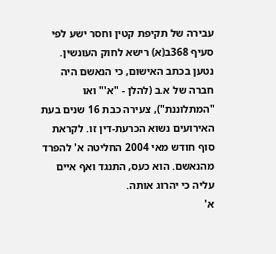עבירה של תקיפת קטין וחסר ישע לפי סעיף 368ב(א) רישא לחוק העונשין.
נטען בכתב האישום, כי הנאשם היה חברה של א.ב (להלן - "א'" ואו "המתלוננת"), צעירה כבת 16 שנים בעת האירועים נשוא הכרעת-דין זו. לקראת סוף חודש מאי 2004 החליטה א' להפרד מהנאשם. הוא כעס, התנגד ואף איים עליה כי יהרוג אותה.
א'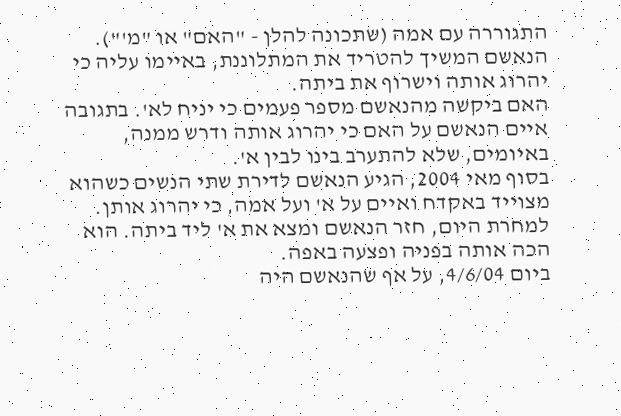התגוררה עם אמה (שתכונה להלן - "האם" או "מ'").
הנאשם המשיך להטריד את המתלוננת, באיימו עליה כי יהרוג אותה וישרוף את ביתה.
האם ביקשה מהנאשם מספר פעמים כי יניח לא'. בתגובה איים הנאשם על האם כי יהרוג אותה ודרש ממנה, באיומים, שלא להתערב בינו לבין א'.
בסוף מאי 2004, הגיע הנאשם לדירת שתי הנשים כשהוא מצוייד באקדח ואיים על א' ועל אמה, כי יהרוג אותן. למחרת היום, חזר הנאשם ומצא את א' ליד ביתה. הוא הכה אותה בפניה ופצעה באפה.
ביום 4/6/04, על אף שהנאשם היה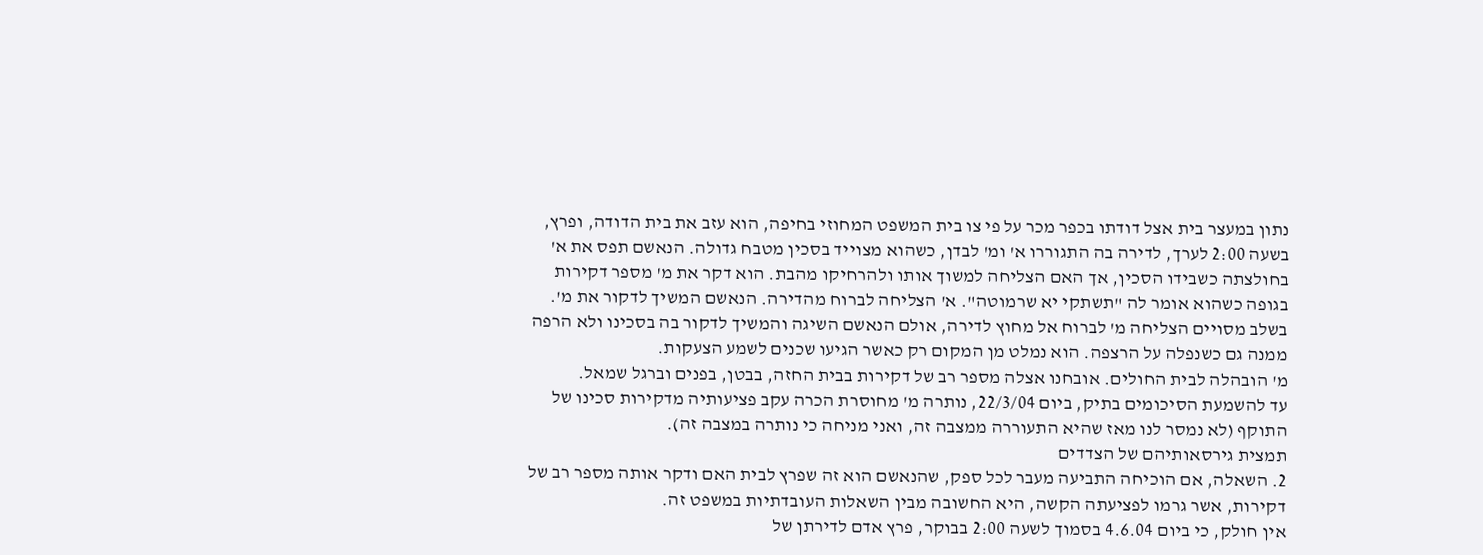נתון במעצר בית אצל דודתו בכפר מכר על פי צו בית המשפט המחוזי בחיפה, הוא עזב את בית הדודה, ופרץ, בשעה 2:00 לערך, לדירה בה התגוררו א' ומ' לבדן, כשהוא מצוייד בסכין מטבח גדולה. הנאשם תפס את א' בחולצתה כשבידו הסכין, אך האם הצליחה למשוך אותו ולהרחיקו מהבת. הוא דקר את מ' מספר דקירות בגופה כשהוא אומר לה "תשתקי יא שרמוטה". א' הצליחה לברוח מהדירה. הנאשם המשיך לדקור את מ'. בשלב מסויים הצליחה מ' לברוח אל מחוץ לדירה, אולם הנאשם השיגה והמשיך לדקור בה בסכינו ולא הרפה ממנה גם כשנפלה על הרצפה. הוא נמלט מן המקום רק כאשר הגיעו שכנים לשמע הצעקות.
מ' הובהלה לבית החולים. אובחנו אצלה מספר רב של דקירות בבית החזה, בבטן, בפנים וברגל שמאל.
עד להשמעת הסיכומים בתיק, ביום 22/3/04, נותרה מ' מחוסרת הכרה עקב פציעותיה מדקירות סכינו של התוקף (לא נמסר לנו מאז שהיא התעוררה ממצבה זה, ואני מניחה כי נותרה במצבה זה).
תמצית גירסאותיהם של הצדדים
2. השאלה, אם הוכיחה התביעה מעבר לכל ספק, שהנאשם הוא זה שפרץ לבית האם ודקר אותה מספר רב של דקירות, אשר גרמו לפציעתה הקשה, היא החשובה מבין השאלות העובדתיות במשפט זה.
אין חולק, כי ביום 4.6.04 בסמוך לשעה 2:00 בבוקר, פרץ אדם לדירתן של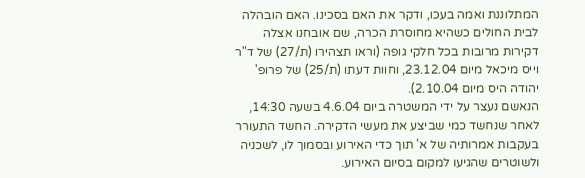המתלוננת ואמה בעכו, ודקר את האם בסכינו. האם הובהלה לבית החולים כשהיא מחוסרת הכרה, שם אובחנו אצלה דקירות מרובות בכל חלקי גופה (וראו תצהירו (ת/27) של ד"ר וייס מיכאל מיום 23.12.04, וחוות דעתו (ת/25) של פרופ' יהודה היס מיום 2.10.04).
הנאשם נעצר על ידי המשטרה ביום 4.6.04 בשעה 14:30, לאחר שנחשד כמי שביצע את מעשי הדקירה. החשד התעורר בעקבות אמרותיה של א' תוך כדי האירוע ובסמוך לו, לשכניה ולשוטרים שהגיעו למקום בסיום האירוע.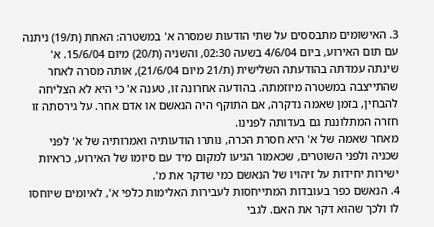3. האישומים מתבססים על שתי הודעות שמסרה א' במשטרה: האחת (ת/19) ניתנה עם תום האירוע, ביום 4/6/04 בשעה 02:30, והשניה (ת/20) מיום 15/6/04. א' שינתה עמדתה בהודעתה השלישית (ת/21 מיום 21/6/04), אותה מסרה לאחר שהתייצבה במשטרה מיוזמתה. בהודעה אחרונה זו, טענה א' כי היא לא הצליחה להבחין, בזמן שאמה נדקרה, אם התוקף היה הנאשם או אדם אחר. על גירסתה זו חזרה המתלוננת גם בעדותה לפנינו.
מאחר שאמה של א' היא חסרת הכרה, נותרו הודעותיה ואמרותיה של א' לפני שכניה ולפני השוטרים, שכאמור הגיעו למקום מיד עם סיומו של האירוע, כראיות ישירות יחידות על זיהויו של הנאשם כמי שדקר את מ'.
4. הנאשם כפר בעובדות המתייחסות לעבירות האלימות כלפי א', לאיומים שיוחסו לו ולכך שהוא דקר את האם. לגבי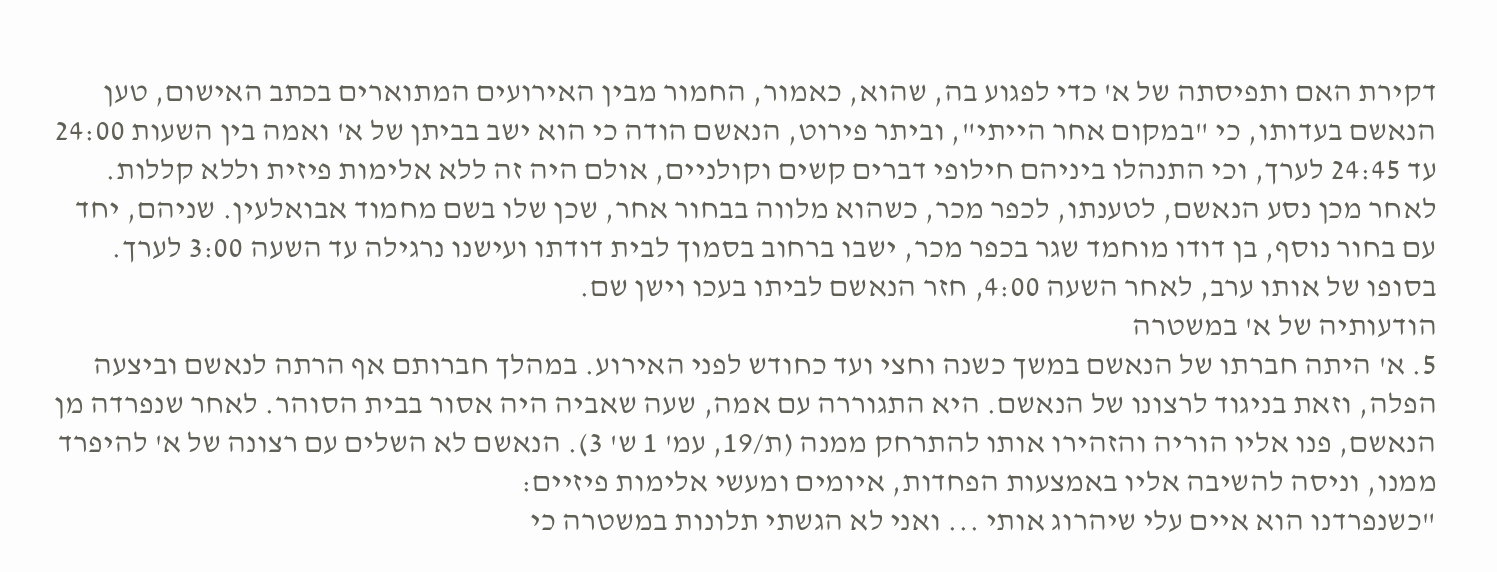דקירת האם ותפיסתה של א' כדי לפגוע בה, שהוא, כאמור, החמור מבין האירועים המתוארים בכתב האישום, טען הנאשם בעדותו, כי "במקום אחר הייתי", וביתר פירוט, הנאשם הודה כי הוא ישב בביתן של א' ואמה בין השעות 24:00 עד 24:45 לערך, וכי התנהלו ביניהם חילופי דברים קשים וקולניים, אולם היה זה ללא אלימות פיזית וללא קללות. לאחר מכן נסע הנאשם, לטענתו, לכפר מכר, כשהוא מלווה בבחור אחר, שכן שלו בשם מחמוד אבואלעין. שניהם, יחד עם בחור נוסף, בן דודו מוחמד שגר בכפר מכר, ישבו ברחוב בסמוך לבית דודתו ועישנו נרגילה עד השעה 3:00 לערך. בסופו של אותו ערב, לאחר השעה 4:00, חזר הנאשם לביתו בעכו וישן שם.
הודעותיה של א' במשטרה
5. א' היתה חברתו של הנאשם במשך כשנה וחצי ועד כחודש לפני האירוע. במהלך חברותם אף הרתה לנאשם וביצעה הפלה, וזאת בניגוד לרצונו של הנאשם. היא התגוררה עם אמה, שעה שאביה היה אסור בבית הסוהר. לאחר שנפרדה מן הנאשם, פנו אליו הוריה והזהירו אותו להתרחק ממנה (ת/19, עמ' 1 ש' 3). הנאשם לא השלים עם רצונה של א' להיפרד ממנו, וניסה להשיבה אליו באמצעות הפחדות, איומים ומעשי אלימות פיזיים:
"כשנפרדנו הוא איים עלי שיהרוג אותי ... ואני לא הגשתי תלונות במשטרה כי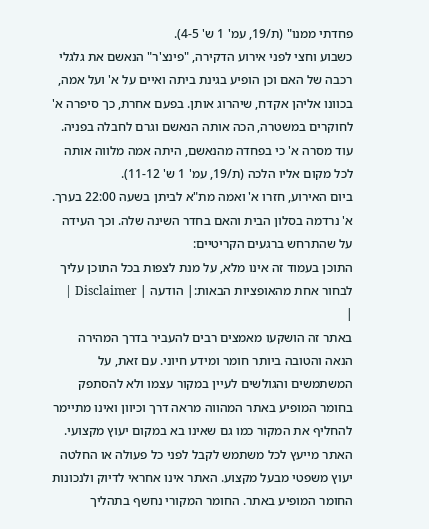פחדתי ממנו" (ת/19, עמ' 1 ש' 4-5).
כשבוע וחצי לפני אירוע הדקירה, "פינצ'ר" הנאשם את גלגלי רכבה של האם וכן הופיע בגינת ביתה ואיים על א' ועל אמה, בכוונו אליהן אקדח, שיהרוג אותן. בפעם אחרת, כך סיפרה א' לחוקרים במשטרה, הכה אותה הנאשם וגרם לחבלה בפניה. עוד מסרה א' כי בפחדה מהנאשם, היתה אמה מלווה אותה לכל מקום אליו הלכה (ת/19, עמ' 1 ש' 11-12).
ביום האירוע, חזרו א' ואמה מת"א לביתן בשעה 22:00 בערך. א' נרדמה בסלון הבית והאם בחדר השינה שלה. וכך העידה על שהתרחש ברגעים הקריטיים:
התוכן בעמוד זה אינו מלא, על מנת לצפות בכל התוכן עליך לבחור אחת מהאופציות הבאות:| הודעה | Disclaimer |
|
באתר זה הושקעו מאמצים רבים להעביר בדרך המהירה הנאה והטובה ביותר חומר ומידע חיוני. עם זאת, על המשתמשים והגולשים לעיין במקור עצמו ולא להסתפק בחומר המופיע באתר המהווה מראה דרך וכיוון ואינו מתיימר להחליף את המקור כמו גם שאינו בא במקום יעוץ מקצועי. האתר מייעץ לכל משתמש לקבל לפני כל פעולה או החלטה יעוץ משפטי מבעל מקצוע. האתר אינו אחראי לדיוק ולנכונות החומר המופיע באתר. החומר המקורי נחשף בתהליך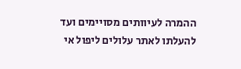ההמרה לעיוותים מסויימים ועד להעלתו לאתר עלולים ליפול אי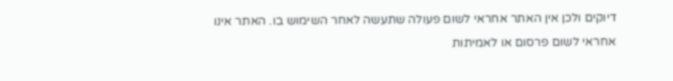דיוקים ולכן אין האתר אחראי לשום פעולה שתעשה לאחר השימוש בו. האתר אינו אחראי לשום פרסום או לאמיתות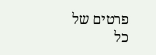פרטים של כל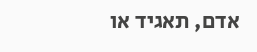אדם, תאגיד או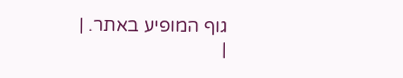גוף המופיע באתר. |
|